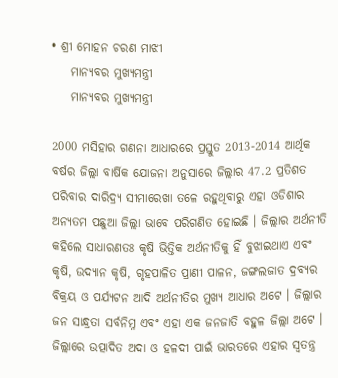• ଶ୍ରୀ ମୋହନ ଚରଣ ମାଝୀ
    ମାନ୍ୟବର ମୁଖ୍ୟମନ୍ତ୍ରୀ
    ମାନ୍ୟବର ମୁଖ୍ୟମନ୍ତ୍ରୀ

2000 ମସିହାର ଗଣନା ଆଧାରରେ ପ୍ରସ୍ତୁତ 2013-2014 ଆର୍ଥିକ ବର୍ଷର ଜିଲ୍ଲା ବାର୍ଷିକ ଯୋଜନା ଅନୁସାରେ ଜିଲ୍ଲାର 47.2 ପ୍ରତିଶତ ପରିବାର ଦାରିଦ୍ର୍ୟ ସୀମାରେଖା ତଳେ ରହୁଥିବାରୁ ଏହା ଓଡିଶାର ଅନ୍ୟତମ ପଛୁଆ ଜିଲ୍ଲା ଭାବେ ପରିଗଣିତ ହୋଇଛି । ଜିଲ୍ଲାର ଅର୍ଥନୀତି କହିଲେ ସାଧାରଣତଃ କୃଷି ଭିତ୍ତିକ ଅର୍ଥନୀତିକୁ ହିଁ ବୁଝାଇଥାଏ ଏବଂ କୃଷି, ଉଦ୍ୟାନ କୃଷି, ଗୃହପାଳିତ ପ୍ରାଣୀ ପାଳନ, ଜଙ୍ଗଲଜାତ ଦ୍ରବ୍ୟର ବିକ୍ରୟ ଓ ପର୍ଯ୍ୟଟନ ଆଦି ଅର୍ଥନୀତିର ମୁଖ୍ୟ ଆଧାର ଅଟେ । ଜିଲ୍ଲାର ଜନ ସାନ୍ଧ୍ରତା ସର୍ବନିମ୍ନ ଏବଂ ଏହା ଏକ ଜନଜାତି ବହୁଳ ଜିଲ୍ଲା ଅଟେ । ଜିଲ୍ଲାରେ ଉତ୍ପାଦିତ ଅଦା ଓ ହଳଦୀ ପାଇଁ ଭାରତରେ ଏହାର ସ୍ଵତନ୍ତ୍ର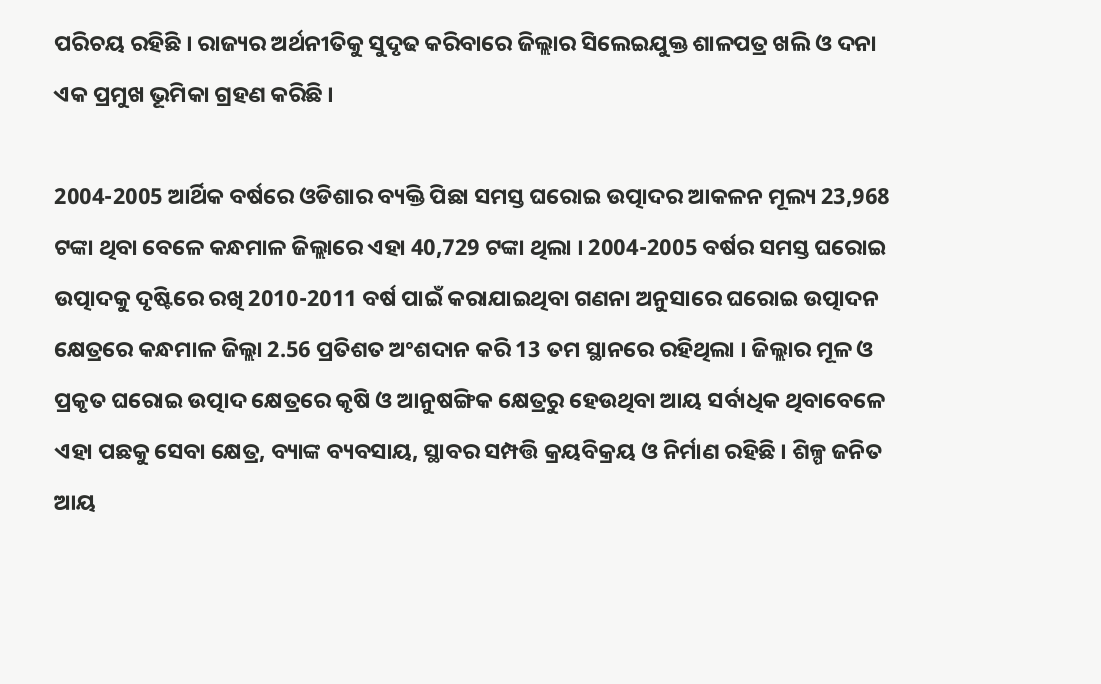ପରିଚୟ ରହିଛି । ରାଜ୍ୟର ଅର୍ଥନୀତିକୁ ସୁଦୃଢ କରିବାରେ ଜିଲ୍ଲାର ସିଲେଇଯୁକ୍ତ ଶାଳପତ୍ର ଖଲି ଓ ଦନା ଏକ ପ୍ରମୁଖ ଭୂମିକା ଗ୍ରହଣ କରିଛି ।

2004-2005 ଆର୍ଥିକ ବର୍ଷରେ ଓଡିଶାର ବ୍ୟକ୍ତି ପିଛା ସମସ୍ତ ଘରୋଇ ଉତ୍ପାଦର ଆକଳନ ମୂଲ୍ୟ 23,968 ଟଙ୍କା ଥିବା ବେଳେ କନ୍ଧମାଳ ଜିଲ୍ଲାରେ ଏହା 40,729 ଟଙ୍କା ଥିଲା । 2004-2005 ବର୍ଷର ସମସ୍ତ ଘରୋଇ ଉତ୍ପାଦକୁ ଦୃଷ୍ଟିରେ ରଖି 2010-2011 ବର୍ଷ ପାଇଁ କରାଯାଇଥିବା ଗଣନା ଅନୁସାରେ ଘରୋଇ ଉତ୍ପାଦନ କ୍ଷେତ୍ରରେ କନ୍ଧମାଳ ଜିଲ୍ଲା 2.56 ପ୍ରତିଶତ ଅଂଶଦାନ କରି 13 ତମ ସ୍ଥାନରେ ରହିଥିଲା । ଜିଲ୍ଲାର ମୂଳ ଓ ପ୍ରକୃତ ଘରୋଇ ଉତ୍ପାଦ କ୍ଷେତ୍ରରେ କୃଷି ଓ ଆନୁଷଙ୍ଗିକ କ୍ଷେତ୍ରରୁ ହେଉଥିବା ଆୟ ସର୍ବାଧିକ ଥିବାବେଳେ ଏହା ପଛକୁ ସେବା କ୍ଷେତ୍ର, ବ୍ୟାଙ୍କ ବ୍ୟବସାୟ, ସ୍ଥାବର ସମ୍ପତ୍ତି କ୍ରୟବିକ୍ରୟ ଓ ନିର୍ମାଣ ରହିଛି । ଶିଳ୍ପ ଜନିତ ଆୟ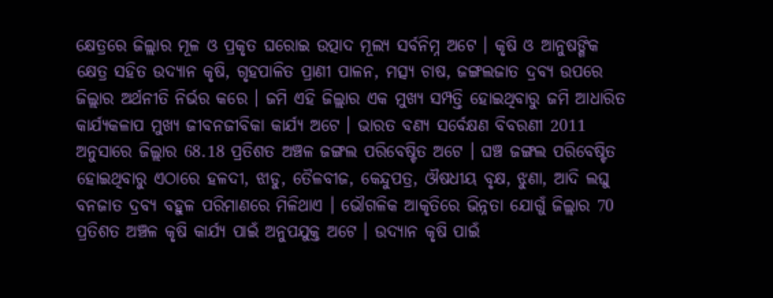କ୍ଷେତ୍ରରେ ଜିଲ୍ଲାର ମୂଳ ଓ ପ୍ରକୃତ ଘରୋଇ ଉତ୍ପାଦ ମୂଲ୍ୟ ସର୍ବନିମ୍ନ ଅଟେ । କୃଷି ଓ ଆନୁଷଙ୍ଗିକ କ୍ଷେତ୍ର ସହିତ ଉଦ୍ୟାନ କୃଷି, ଗୃହପାଳିତ ପ୍ରାଣୀ ପାଳନ, ମତ୍ସ୍ୟ ଚାଷ, ଜଙ୍ଗଲଜାତ ଦ୍ରବ୍ୟ ଉପରେ ଜିଲ୍ଲାର ଅର୍ଥନୀତି ନିର୍ଭର କରେ । ଜମି ଏହି ଜିଲ୍ଲାର ଏକ ମୁଖ୍ୟ ସମ୍ପତ୍ତି ହୋଇଥିବାରୁ ଜମି ଆଧାରିତ କାର୍ଯ୍ୟକଳାପ ମୁଖ୍ୟ ଜୀବନଜୀବିକା କାର୍ଯ୍ୟ ଅଟେ । ଭାରତ ବଣ୍ୟ ସର୍ବେକ୍ଷଣ ବିବରଣୀ 2011 ଅନୁସାରେ ଜିଲ୍ଲାର 68.18 ପ୍ରତିଶତ ଅଞ୍ଚଳ ଜଙ୍ଗଲ ପରିବେଷ୍ଟିତ ଅଟେ । ଘଞ୍ଚ ଜଙ୍ଗଲ ପରିବେଷ୍ଟିତ ହୋଇଥିବାରୁ ଏଠାରେ ହଳଦୀ, ଝାଡୁ, ତୈଳବୀଜ, କେନ୍ଦୁପତ୍ର, ଔଷଧୀୟ ବୃକ୍ଷ, ଝୁଣା, ଆଦି ଲଘୁ ବନଜାତ ଦ୍ରବ୍ୟ ବହୁଳ ପରିମାଣରେ ମିଳିଥାଏ । ଭୌଗଳିକ ଆକୃତିରେ ଭିନ୍ନତା ଯୋଗୁଁ ଜିଲ୍ଲାର 70 ପ୍ରତିଶତ ଅଞ୍ଚଳ କୃଷି କାର୍ଯ୍ୟ ପାଇଁ ଅନୁପଯୁକ୍ତ ଅଟେ । ଉଦ୍ୟାନ କୃଷି ପାଇଁ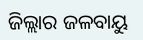ଜିଲ୍ଲାର ଜଳବାୟୁ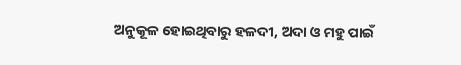ଅନୁକୂଳ ହୋଇଥିବାରୁ ହଳଦୀ, ଅଦା ଓ ମହୁ ପାଇଁ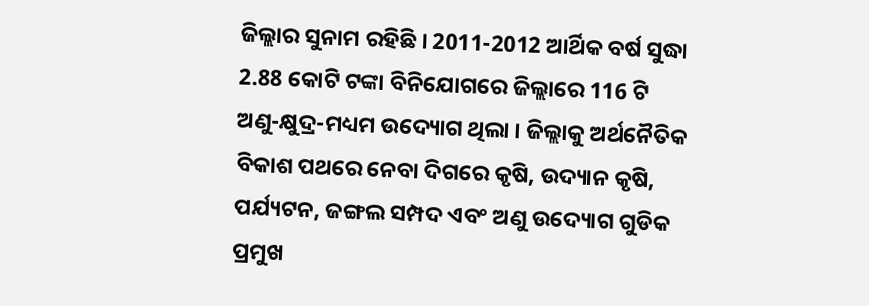ଜିଲ୍ଲାର ସୁନାମ ରହିଛି । 2011-2012 ଆର୍ଥିକ ବର୍ଷ ସୁଦ୍ଧା 2.88 କୋଟି ଟଙ୍କା ବିନିଯୋଗରେ ଜିଲ୍ଲାରେ 116 ଟି ଅଣୁ-କ୍ଷୁଦ୍ର-ମଧ୍ୟମ ଉଦ୍ୟୋଗ ଥିଲା । ଜିଲ୍ଲାକୁ ଅର୍ଥନୈତିକ ବିକାଶ ପଥରେ ନେବା ଦିଗରେ କୃଷି, ଉଦ୍ୟାନ କୃଷି, ପର୍ଯ୍ୟଟନ, ଜଙ୍ଗଲ ସମ୍ପଦ ଏବଂ ଅଣୁ ଉଦ୍ୟୋଗ ଗୁଡିକ ପ୍ରମୁଖ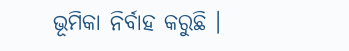ଭୂମିକା ନିର୍ବାହ କରୁଛି ।